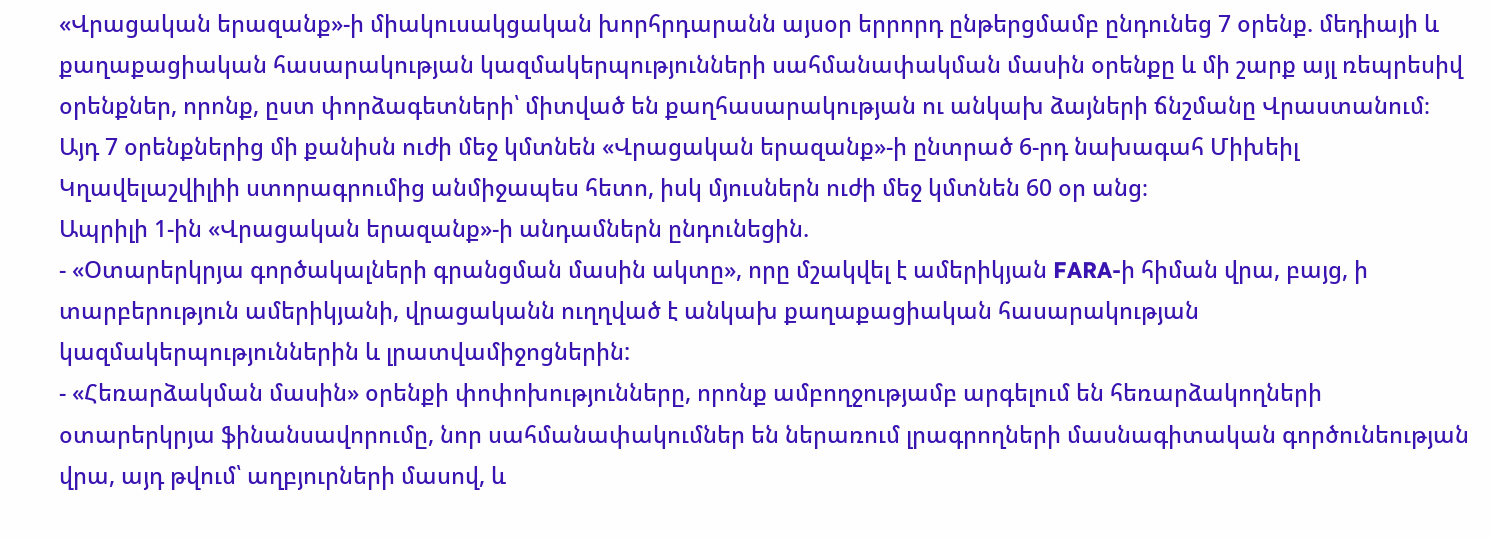«Վրացական երազանք»-ի միակուսակցական խորհրդարանն այսօր երրորդ ընթերցմամբ ընդունեց 7 օրենք. մեդիայի և քաղաքացիական հասարակության կազմակերպությունների սահմանափակման մասին օրենքը և մի շարք այլ ռեպրեսիվ օրենքներ, որոնք, ըստ փորձագետների՝ միտված են քաղհասարակության ու անկախ ձայների ճնշմանը Վրաստանում։ Այդ 7 օրենքներից մի քանիսն ուժի մեջ կմտնեն «Վրացական երազանք»-ի ընտրած 6-րդ նախագահ Միխեիլ Կղավելաշվիլիի ստորագրումից անմիջապես հետո, իսկ մյուսներն ուժի մեջ կմտնեն 60 օր անց։
Ապրիլի 1-ին «Վրացական երազանք»-ի անդամներն ընդունեցին.
- «Օտարերկրյա գործակալների գրանցման մասին ակտը», որը մշակվել է ամերիկյան FARA-ի հիման վրա, բայց, ի տարբերություն ամերիկյանի, վրացականն ուղղված է անկախ քաղաքացիական հասարակության կազմակերպություններին և լրատվամիջոցներին:
- «Հեռարձակման մասին» օրենքի փոփոխությունները, որոնք ամբողջությամբ արգելում են հեռարձակողների օտարերկրյա ֆինանսավորումը, նոր սահմանափակումներ են ներառում լրագրողների մասնագիտական գործունեության վրա, այդ թվում՝ աղբյուրների մասով, և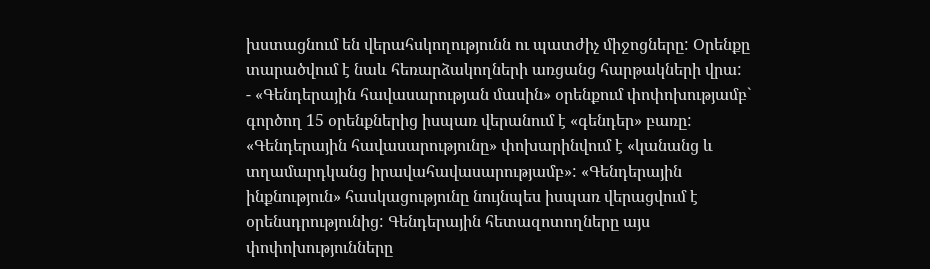խստացնում են վերահսկողությունն ու պատժիչ միջոցները: Օրենքը տարածվում է նաև հեռարձակողների առցանց հարթակների վրա:
- «Գենդերային հավասարության մասին» օրենքում փոփոխությամբ` գործող 15 օրենքներից իսպառ վերանում է «գենդեր» բառը: «Գենդերային հավասարությունը» փոխարինվում է «կանանց և տղամարդկանց իրավահավասարությամբ»: «Գենդերային ինքնություն» հասկացությունը նույնպես իսպառ վերացվում է օրենսդրությունից: Գենդերային հետազոտողները այս փոփոխությունները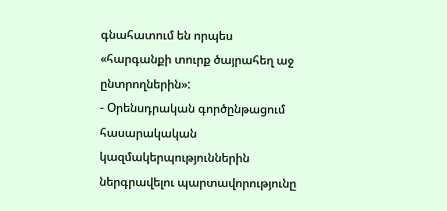գնահատում են որպես «հարգանքի տուրք ծայրահեղ աջ ընտրողներին»:
- Օրենսդրական գործընթացում հասարակական կազմակերպություններին ներգրավելու պարտավորությունը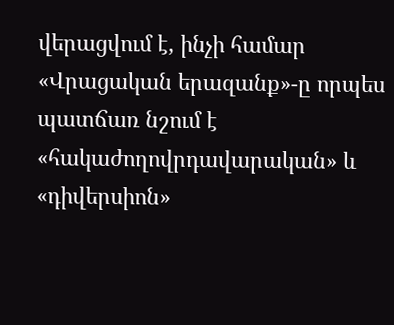վերացվում է, ինչի համար «Վրացական երազանք»-ը որպես պատճառ նշում է «հակաժողովրդավարական» և «դիվերսիոն»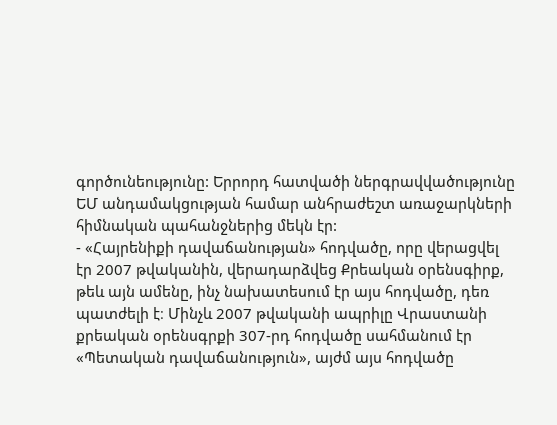գործունեությունը: Երրորդ հատվածի ներգրավվածությունը ԵՄ անդամակցության համար անհրաժեշտ առաջարկների հիմնական պահանջներից մեկն էր:
- «Հայրենիքի դավաճանության» հոդվածը, որը վերացվել էր 2007 թվականին, վերադարձվեց Քրեական օրենսգիրք, թեև այն ամենը, ինչ նախատեսում էր այս հոդվածը, դեռ պատժելի է։ Մինչև 2007 թվականի ապրիլը Վրաստանի քրեական օրենսգրքի 307-րդ հոդվածը սահմանում էր «Պետական դավաճանություն», այժմ այս հոդվածը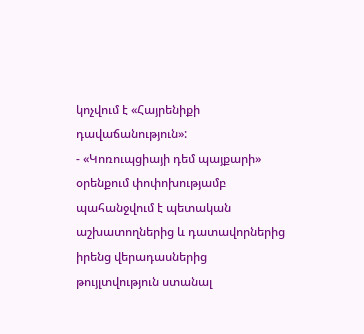կոչվում է «Հայրենիքի դավաճանություն»:
- «Կոռուպցիայի դեմ պայքարի» օրենքում փոփոխությամբ պահանջվում է պետական աշխատողներից և դատավորներից իրենց վերադասներից թույլտվություն ստանալ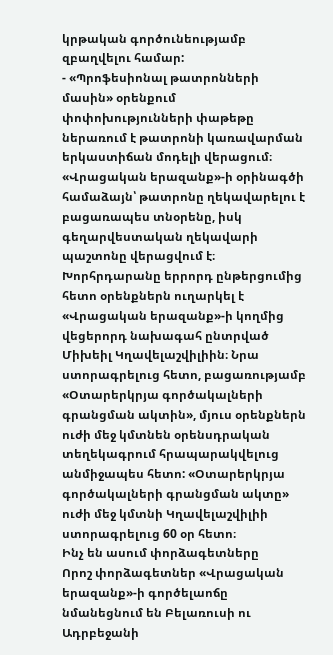կրթական գործունեությամբ զբաղվելու համար:
- «Պրոֆեսիոնալ թատրոնների մասին» օրենքում փոփոխությունների փաթեթը ներառում է թատրոնի կառավարման երկաստիճան մոդելի վերացում։ «Վրացական երազանք»-ի օրինագծի համաձայն՝ թատրոնը ղեկավարելու է բացառապես տնօրենը, իսկ գեղարվեստական ղեկավարի պաշտոնը վերացվում է։
Խորհրդարանը երրորդ ընթերցումից հետո օրենքներն ուղարկել է «Վրացական երազանք»-ի կողմից վեցերորդ նախագահ ընտրված Միխեիլ Կղավելաշվիլիին։ Նրա ստորագրելուց հետո, բացառությամբ «Օտարերկրյա գործակալների գրանցման ակտին», մյուս օրենքներն ուժի մեջ կմտնեն օրենսդրական տեղեկագրում հրապարակվելուց անմիջապես հետո: «Օտարերկրյա գործակալների գրանցման ակտը» ուժի մեջ կմտնի Կղավելաշվիլիի ստորագրելուց 60 օր հետո։
Ինչ են ասում փորձագետները
Որոշ փորձագետներ «Վրացական երազանք»-ի գործելաոճը նմանեցնում են Բելառուսի ու Ադրբեջանի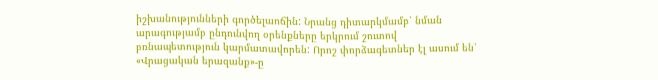իշխանությունների գործելաոճին: Նրանց դիտարկմամբ՝ նման արագությամբ ընդունվող օրենքները երկրում շուտով բռնապետություն կարմատավորեն: Որոշ փորձագետներ էլ ասում են՝ «Վրացական երազանք»-ը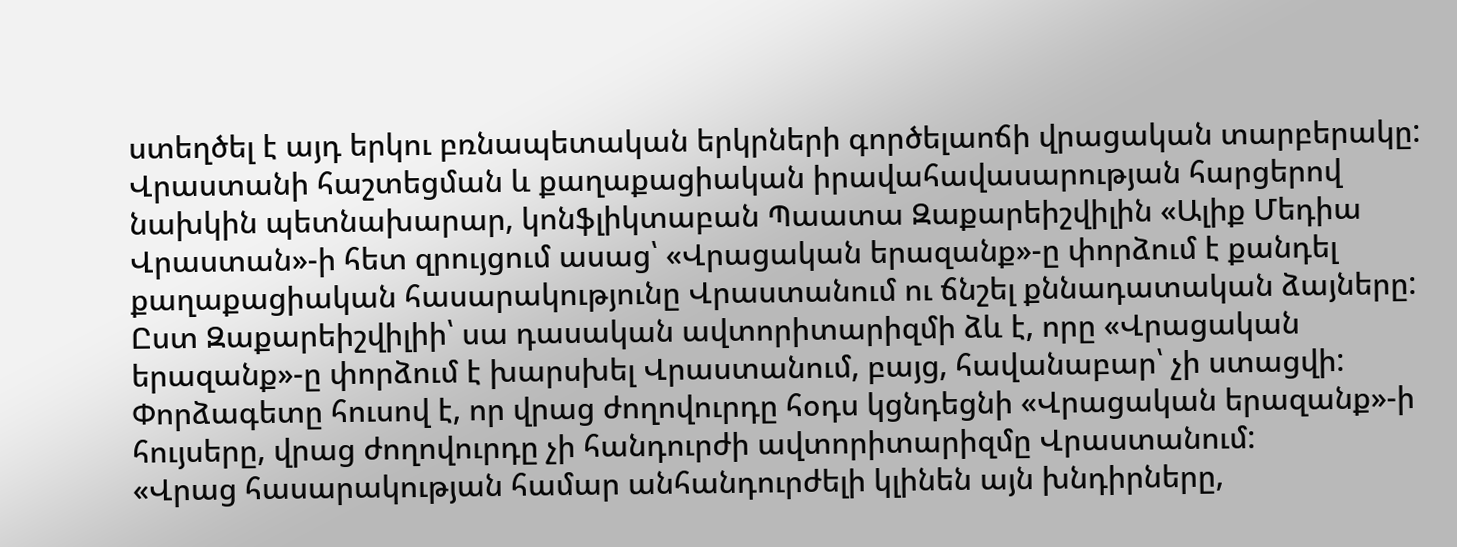ստեղծել է այդ երկու բռնապետական երկրների գործելաոճի վրացական տարբերակը:
Վրաստանի հաշտեցման և քաղաքացիական իրավահավասարության հարցերով նախկին պետնախարար, կոնֆլիկտաբան Պաատա Զաքարեիշվիլին «Ալիք Մեդիա Վրաստան»-ի հետ զրույցում ասաց՝ «Վրացական երազանք»-ը փորձում է քանդել քաղաքացիական հասարակությունը Վրաստանում ու ճնշել քննադատական ձայները: Ըստ Զաքարեիշվիլիի՝ սա դասական ավտորիտարիզմի ձև է, որը «Վրացական երազանք»-ը փորձում է խարսխել Վրաստանում, բայց, հավանաբար՝ չի ստացվի:
Փորձագետը հուսով է, որ վրաց ժողովուրդը հօդս կցնդեցնի «Վրացական երազանք»-ի հույսերը, վրաց ժողովուրդը չի հանդուրժի ավտորիտարիզմը Վրաստանում:
«Վրաց հասարակության համար անհանդուրժելի կլինեն այն խնդիրները,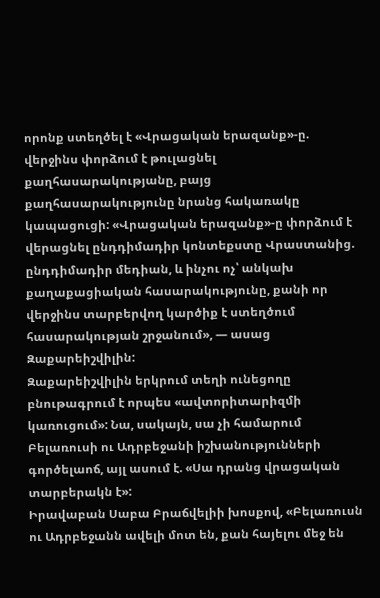որոնք ստեղծել է «Վրացական երազանք»-ը. վերջինս փորձում է թուլացնել քաղհասարակությանը, բայց քաղհասարակությունը նրանց հակառակը կապացուցի: «Վրացական երազանք»-ը փորձում է վերացնել ընդդիմադիր կոնտեքստը Վրաստանից. ընդդիմադիր մեդիան, և ինչու ոչ՝ անկախ քաղաքացիական հասարակությունը, քանի որ վերջինս տարբերվող կարծիք է ստեղծում հասարակության շրջանում», — ասաց Զաքարեիշվիլին:
Զաքարեիշվիլին երկրում տեղի ունեցողը բնութագրում է որպես «ավտորիտարիզմի կառուցում»: Նա, սակայն, սա չի համարում Բելառուսի ու Ադրբեջանի իշխանությունների գործելաոճ, այլ ասում է. «Սա դրանց վրացական տարբերակն է»:
Իրավաբան Սաբա Բրաճվելիի խոսքով, «Բելառուսն ու Ադրբեջանն ավելի մոտ են, քան հայելու մեջ են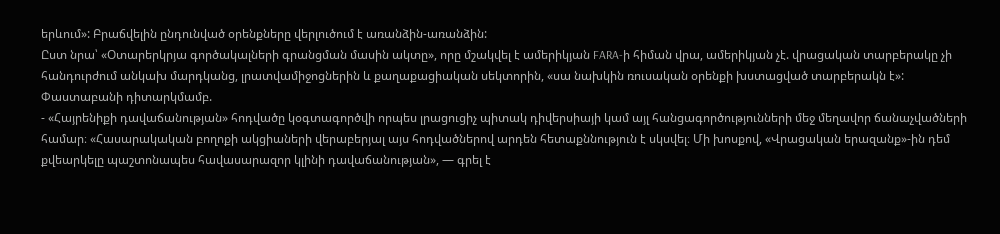երևում»: Բրաճվելին ընդունված օրենքները վերլուծում է առանձին-առանձին:
Ըստ նրա՝ «Օտարերկրյա գործակալների գրանցման մասին ակտը», որը մշակվել է ամերիկյան FARA-ի հիման վրա, ամերիկյան չէ. վրացական տարբերակը չի հանդուրժում անկախ մարդկանց, լրատվամիջոցներին և քաղաքացիական սեկտորին, «սա նախկին ռուսական օրենքի խստացված տարբերակն է»:
Փաստաբանի դիտարկմամբ.
- «Հայրենիքի դավաճանության» հոդվածը կօգտագործվի որպես լրացուցիչ պիտակ դիվերսիայի կամ այլ հանցագործությունների մեջ մեղավոր ճանաչվածների համար։ «Հասարակական բողոքի ակցիաների վերաբերյալ այս հոդվածներով արդեն հետաքննություն է սկսվել։ Մի խոսքով, «Վրացական երազանք»-ին դեմ քվեարկելը պաշտոնապես հավասարազոր կլինի դավաճանության», — գրել է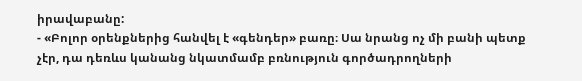իրավաբանը:
- «Բոլոր օրենքներից հանվել է «գենդեր» բառը։ Սա նրանց ոչ մի բանի պետք չէր, դա դեռևս կանանց նկատմամբ բռնություն գործադրողների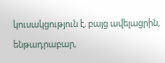կուսակցություն է, բայց ավելացրին, ենթադրաբար,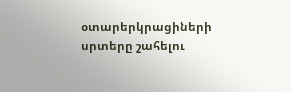օտարերկրացիների սրտերը շահելու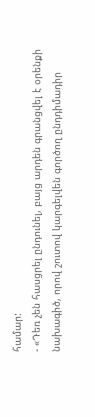համար:
- «Դեռ չեն հասցրել ընդունել, բայց արդեն գրանցվել է օրենքի նախագիծ, որով շուտով կարգելվեն գործող ընդդիմադիր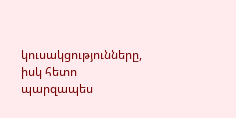կուսակցությունները, իսկ հետո պարզապես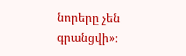նորերը չեն գրանցվի»։